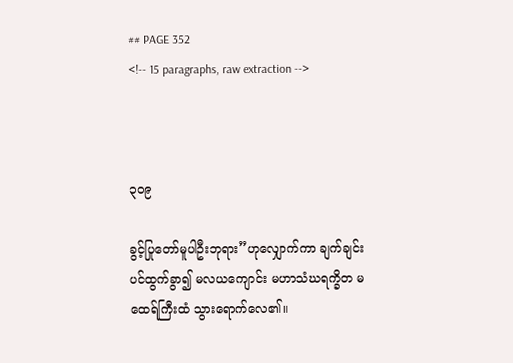## PAGE 352
<!-- 15 paragraphs, raw extraction -->



၃ဝ၉

ခွင့်ပြုတော်မူပါဦးဘုရား”ဟုလျှောက်ကာ ချက်ချင်းပင်ထွက်ခွာ၍ မလယကျောင်း မဟာသံဃရက္ခိတ မထေရ်ကြီးထံ သွားရောက်လေ၏။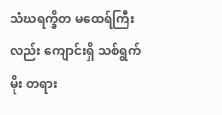သံဃရက္ခိတ မထေရ်ကြီးလည်း ကျောင်းရှိ သစ်ရွက်မိုး တရား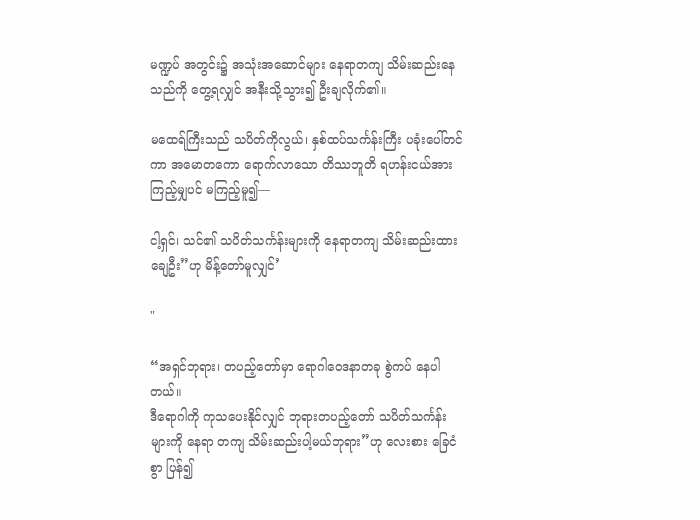မဏ္ဍပ် အတွင်း၌ အသုံးအဆောင်များ နေရာတကျ သိမ်းဆည်းနေသည်ကို တွေ့ရလျှင် အနီးသို့သွား၍ ဦးချလိုက်၏။

မထေရ်ကြီးသည် သပိတ်ကိုလွယ်၊ နှစ်ထပ်သင်္ကန်းကြီး ပခုံးပေါ်တင်ကာ အမောတကော ရောက်လာသော တိဿဘူတိ ရဟန်းငယ်အား ကြည့်မျှပင် မကြည့်မူ၍—

ငါ့ရှင်၊ သင်၏ သပိတ်သင်္ကန်းများကို နေရာတကျ သိမ်းဆည်းထား ချေဦး”ဟု မိန့်တော်မူလျှင်’

"

“အရှင်ဘုရား၊ တပည့်တော်မှာ ရောဂါဝေဒနာတခု စွဲကပ် နေပါတယ်။
ဒီရောဂါကို ကုသပေးနိုင်လျှင် ဘုရားတပည့်တော် သပိတ်သင်္ကန်းများကို နေရာ တကျ သိမ်းဆည်းပါ့မယ်ဘုရား”ဟု လေးစား ခြေငံစွာ ပြန်၍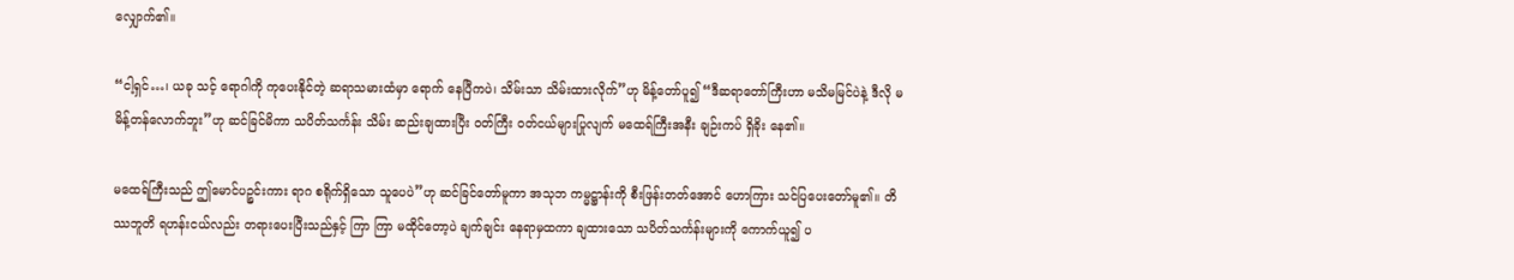လျှောက်၏။

“ငါ့ရှင်…၊ ယခု သင့် ရောဂါကို ကုပေးနိုင်တဲ့ ဆရာသမားထံမှာ ရောက် နေပြီကပဲ၊ သိမ်းသာ သိမ်းထားလိုက်”ဟု မိန့်တော်ပူ၍ “ဒီဆရာတော်ကြီးဟာ မသိမမြင်ပဲနဲ့ ဒီလို မမိန့်တန်လောက်ဘူး”ဟု ဆင်ခြင်မိကာ သပိတ်သင်္ကန်း သိမ်း ဆည်းချထားပြီး ဝတ်ကြီး ဝတ်ငယ်များပြုလျက် မထေရ်ကြီးအနီး ချဉ်းကပ် ရှိခိုး နေ၏။

မထေရ်ကြီးသည် ဤမောင်ပဉ္စင်းကား ရာဂ စရိုက်ရှိသော သူပေပဲ”ဟု ဆင်ခြင်တော်မူကာ အသုဘ ကမ္မဋ္ဌာန်းကို စီးဖြန်းတတ်အောင် ဟောကြား သင်ပြပေးတော်မူ၏။ တိဿဘူတိ ရဟန်းငယ်လည်း တရားပေးပြီးသည်နှင့် ကြာ ကြာ မထိုင်တော့ပဲ ချက်ချင်း နေရာမှထကာ ချထားသော သပိတ်သင်္ကန်းများကို ကောက်ယူ၍ ပ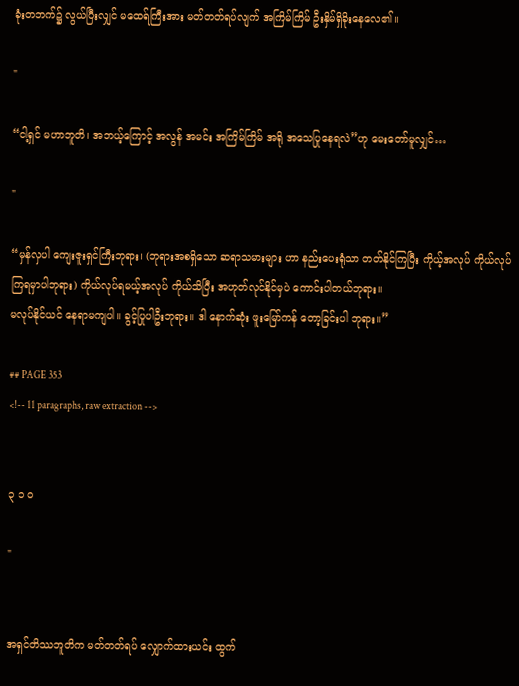ခုံးတဘက်၌ လွယ်ပြီးလျှင် မထေရ်ကြီးအား မတ်တတ်ရပ်လျက် အကြိမ်ကြိမ် ဦးနှိမ်ရှိခိုးနေလေ၏။

"

“ငါ့ရှင် မဟာဘူတိ၊ အဘယ့်ကြောင့် အလွန် အမင်း အကြိမ်ကြိမ် အရို အသေပြုနေရလဲ”ဟု မေးတော်မူလျှင်…

"

“မှန်လှပါ ကျေးဇူးရှင်ကြီးဘုရား၊ (ဘုရားအစရှိသော ဆရာသမားများ ဟာ နည်းပေးရုံသာ တတ်နိုင်ကြပြီး ကိုယ့်အလုပ် ကိုယ်လုပ်ကြရမှာပါဘုရား) ကိုယ်လုပ်ရမယ့်အလုပ် ကိုယ်သိပြီး အဟုတ်လုင်နိုင်မှပဲ ကောင်းပါတယ်ဘုရား။
မလုပ်နိုင်ယင် နေရာမကျပါ။ ခွင့်ပြုပါဦးဘုရား။ ဒါ နောက်ဆုံး ဖူးမြော်ကန် တော့ခြင်းပါ ဘုရား။”

## PAGE 353
<!-- 11 paragraphs, raw extraction -->


၃ ၁ ဝ

"


အရှင်တိဿဘူတိက မတ်တတ်ရပ် လျှောက်ထားယင်း ထွက်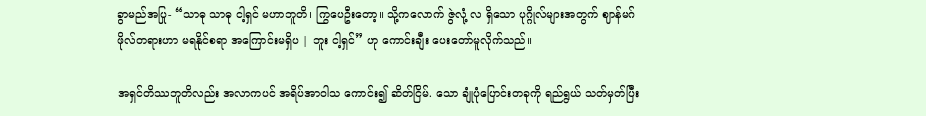ခွာမည်အပြု- “သာဓု သာဓု ငါ့ရှင် မဟာဘူတိ၊ ကြွပေဦးတော့။ သို့ကလောက် ဇွဲလုံ့ လ ရှိသော ပုဂ္ဂိုလ်များအတွက် ဈာန်မဂ်ဖိုလ်တရားဟာ မရနိုင်စရာ အကြောင်းမရှိပ | ဘူး ငါ့ရှင်” ဟု ကောင်းချီး ပေးတော်မူလိုက်သည်။

အရှင်တိဿဘူတိလည်း အလာကပင် အရိပ်အာဝါသ ကောင်း၍ ဆိတ်ငြိမ်. သော ချုံပုံပြောင်းတခုကို ရည်ရွယ် သတ်မှတ်ပြီး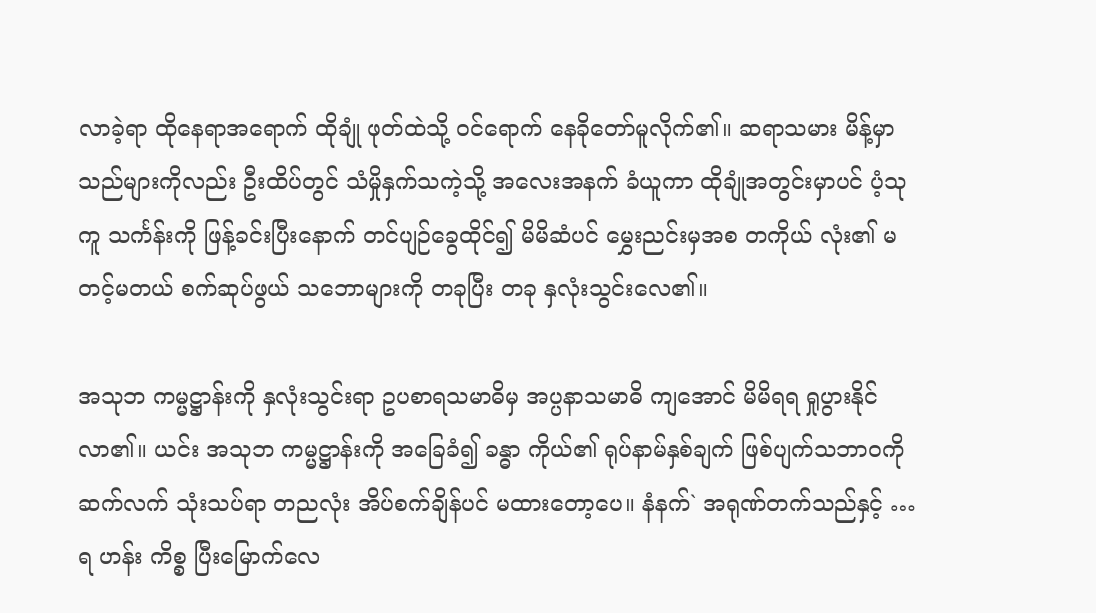လာခဲ့ရာ ထိုနေရာအရောက် ထိုချုံ ဖုတ်ထဲသို့ ဝင်ရောက် နေခိုတော်မူလိုက်၏။ ဆရာသမား မိန့်မှာသည်များကိုလည်း ဦးထိပ်တွင် သံမှိုနှက်သကဲ့သို့ အလေးအနက် ခံယူကာ ထိုချုံအတွင်းမှာပင် ပံ့သုကူ သင်္ကန်းကို ဖြန့်ခင်းပြီးနောက် တင်ပျဉ်ခွေထိုင်၍ မိမိဆံပင် မွှေးညင်းမှအစ တကိုယ် လုံး၏ မတင့်မတယ် စက်ဆုပ်ဖွယ် သဘောများကို တခုပြီး တခု နှလုံးသွင်းလေ၏။

အသုဘ ကမ္မဋ္ဌာန်းကို နှလုံးသွင်းရာ ဥပစာရသမာဓိမှ အပ္ပနာသမာဓိ ကျအောင် မိမိရရ ရှုပွားနိုင်လာ၏။ ယင်း အသုဘ ကမ္မဋ္ဌာန်းကို အခြေခံ၍ ခန္ဓာ ကိုယ်၏ ရုပ်နာမ်နှစ်ချက် ဖြစ်ပျက်သဘာဝကို ဆက်လက် သုံးသပ်ရာ တညလုံး အိပ်စက်ချိန်ပင် မထားတော့ပေ။ နံနက်` အရုဏ်တက်သည်နှင့် … ရ ဟန်း ကိစ္စ ပြီးမြောက်လေ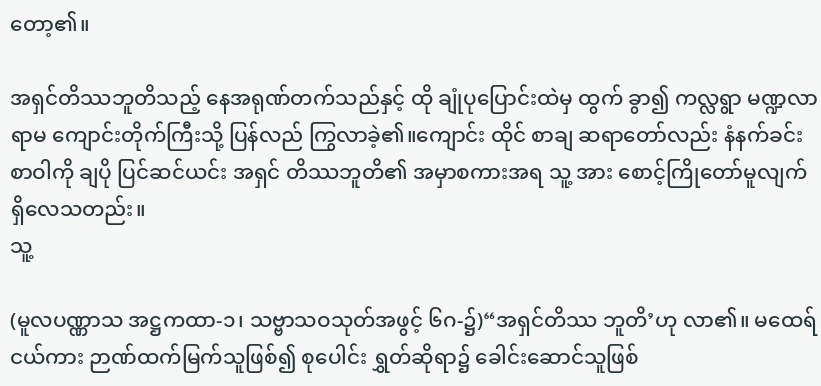တော့၏။

အရှင်တိဿဘူတိသည့် နေအရုဏ်တက်သည်နှင့် ထို ချုံပုပြောင်းထဲမှ ထွက် ခွာ၍ ကလ္လရွာ မဏ္ဍလာရာမ ကျောင်းတိုက်ကြီးသို့ ပြန်လည် ကြွလာခဲ့၏။ကျောင်း ထိုင် စာချ ဆရာတော်လည်း နံနက်ခင်း စာဝါကို ချပို ပြင်ဆင်ယင်း အရှင် တိဿဘူတိ၏ အမှာစကားအရ သူ့ အား စောင့်ကြိုတော်မူလျက် ရှိလေသတည်း။
သူ့

(မူလပဏ္ဏာသ အဋ္ဌကထာ-၁၊ သဗ္ဗာသဝသုတ်အဖွင့် ၆ဂ-၌)“အရှင်တိဿ ဘူတိ’ဟု လာ၏။ မထေရ်ငယ်ကား ဉာဏ်ထက်မြက်သူဖြစ်၍ စုပေါင်း ရွှတ်ဆိုရာ၌ ခေါင်းဆောင်သူဖြစ်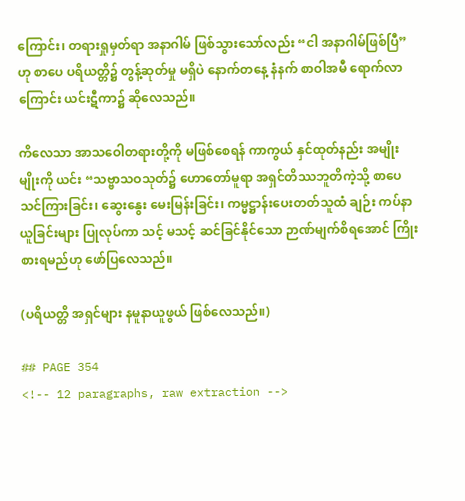ကြောင်း၊ တရားရှုမှတ်ရာ အနာဂါမ် ဖြစ်သွားသော်လည်း “ငါ အနာဂါမ်ဖြစ်ပြီ”ဟု စာပေ ပရိယတ္တိ၌ တွန့်ဆုတ်မှု မရှိပဲ နောက်တနေ့ နံနက် စာဝါအမီ ရောက်လာကြောင်း ယင်းဋီကာ၌ ဆိုလေသည်။

ကိလေသာ အာသဝေါတရားတို့ကို မဖြစ်စေရန် ကာကွယ် နှင်ထုတ်နည်း အမျိုးမျိုးကို ယင်း “သဗ္ဗာသဝသုတ်၌ ဟောတော်မူရာ အရှင်တိဿဘူတိကဲ့သို့ စာပေသင်ကြားခြင်း၊ ဆွေးနွေး မေးမြန်းခြင်း၊ ကမ္မဋ္ဌာန်းပေးတတ်သူထံ ချဉ်း ကပ်နာယူခြင်းများ ပြုလုပ်ကာ သင့် မသင့် ဆင်ခြင်နိုင်သော ဉာဏ်မျက်စိရအောင် ကြိုးစားရမည်ဟု ဖော်ပြလေသည်။

(ပရိယတ္တိ အရှင်များ နမူနာယူဖွယ် ဖြစ်လေသည်။)

## PAGE 354
<!-- 12 paragraphs, raw extraction -->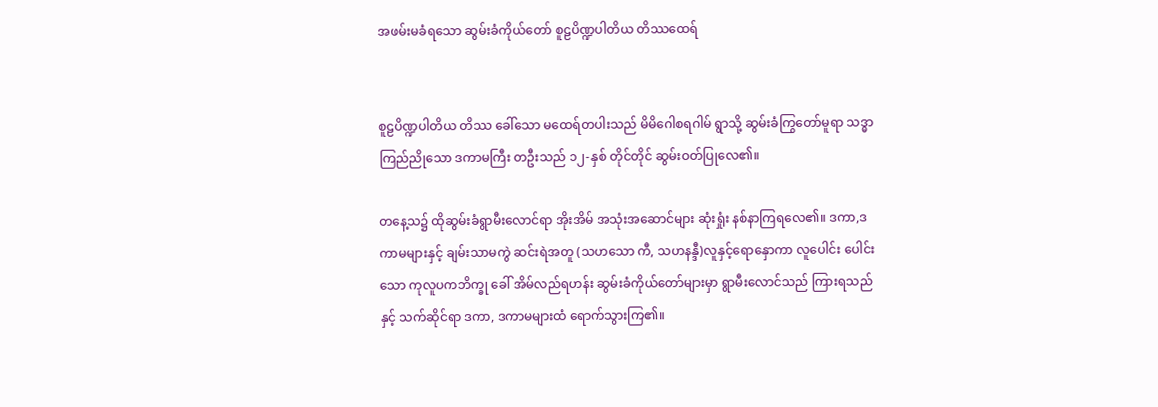အဖမ်းမခံရသော ဆွမ်းခံကိုယ်တော် စူဠပိဏ္ဍပါတိယ တိဿထေရ်


စူဠပိဏ္ဍပါတိယ တိဿ ခေါ်သော မထေရ်တပါးသည် မိမိဂေါစရဂါမ် ရွာသို့ ဆွမ်းခံကြွတော်မူရာ သဒ္ဓာကြည်ညိုသော ဒကာမကြီး တဦးသည် ၁၂-နှစ် တိုင်တိုင် ဆွမ်းဝတ်ပြုလေ၏။

တနေ့သ၌ ထိုဆွမ်းခံရွာမီးလောင်ရာ အိုးအိမ် အသုံးအဆောင်များ ဆုံးရှုံး နစ်နာကြရလေ၏။ ဒကာ,ဒကာမများနှင့် ချမ်းသာမကွဲ ဆင်းရဲအတူ (သဟသော ကီ, သဟနန္ဒီ)လူနှင့်ရောနှောကာ လူပေါင်း ပေါင်းသော ကုလူပကဘိက္ခု ခေါ် အိမ်လည်ရဟန်း ဆွမ်းခံကိုယ်တော်များမှာ ရွာမီးလောင်သည် ကြားရသည်နှင့် သက်ဆိုင်ရာ ဒကာ, ဒကာမများထံ ရောက်သွားကြ၏။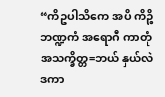“ကိဥပါသိကေ အပိ ကိဉ္စိ ဘဏ္ဍကံ အရောဂီ ကာတုံ အသက္ခိတ္တ=ဘယ် နှယ်လဲ ဒကာ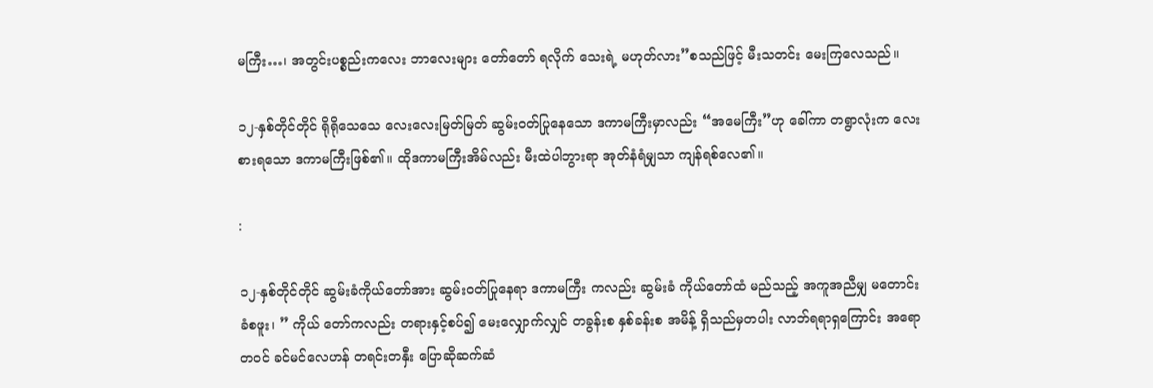မကြီး…၊ အတွင်းပစ္စည်းကလေး ဘာလေးများ တော်တော် ရလိုက် သေးရဲ့ မဟုတ်လား”စသည်ဖြင့် မီးသတင်း မေးကြလေသည်။

၁၂-နှစ်တိုင်တိုင် ရိုရိုသေသေ လေးလေးမြတ်မြတ် ဆွမ်းဝတ်ပြုနေသော ဒကာမကြီးမှာလည်း “အမေကြီး”ဟု ခေါ်ကာ တရွာလုံးက လေးစားရသော ဒကာမကြီးဖြစ်၏။ ထိုဒကာမကြီးအိမ်လည်း မီးထဲပါဘွားရာ အုတ်နံရံမျှသာ ကျန်ရစ်လေ၏။

:

၁၂-နှစ်တိုင်တိုင် ဆွမ်းခံကိုယ်တော်အား ဆွမ်းဝတ်ပြုနေရာ ဒကာမကြီး ကလည်း ဆွမ်းခံ ကိုယ်တော်ထံ မည်သည့် အကူအညီမျှ မတောင်းခံစဖူး၊ ” ကိုယ် တော်ကလည်း တရားနှင့်စပ်၍ မေးလျှောက်လျှင် တခွန်းစ နှစ်ခန်းစ အမိန့် ရှိသည်မှတပါး လာဘ်ရရာရှကြောင်း အရောတဝင် ခင်မင်လေဟန် တရင်းတနှီး ပြောဆိုဆက်ဆံ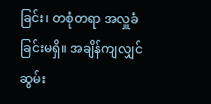ခြင်း၊ တစုံတရာ အလှူခံခြင်းမရှိ။ အချိန်ကျလျှင် ဆွမ်း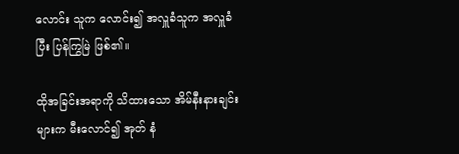လောင်း သူက လောင်း၍ အလှူခံသူက အလှူခံပြီး ပြန်ကြွမြဲ ဖြစ်၏။

ထိုအခြင်းအရာကို သိထားသော အိမ်နီးနားချင်းများက မီးလောင်၍ အုတ် နံ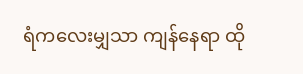ရံကလေးမျှသာ ကျန်နေရာ ထို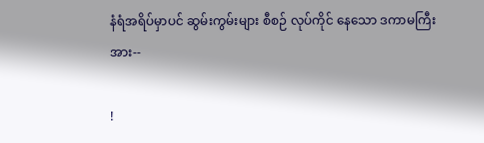နံရံအရိပ်မှာပင် ဆွမ်းကွမ်းများ စီစဉ် လုပ်ကိုင် နေသော ဒကာမကြီးအား--

!